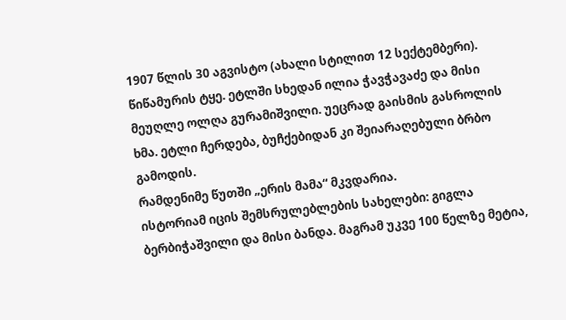1907 წლის 30 აგვისტო (ახალი სტილით 12 სექტემბერი). წიწამურის ტყე. ეტლში სხედან ილია ჭავჭავაძე და მისი მეუღლე ოლღა გურამიშვილი. უეცრად გაისმის გასროლის ხმა. ეტლი ჩერდება, ბუჩქებიდან კი შეიარაღებული ბრბო გამოდის.
რამდენიმე წუთში „ერის მამა“ მკვდარია.
ისტორიამ იცის შემსრულებლების სახელები: გიგლა ბერბიჭაშვილი და მისი ბანდა. მაგრამ უკვე 100 წელზე მეტია,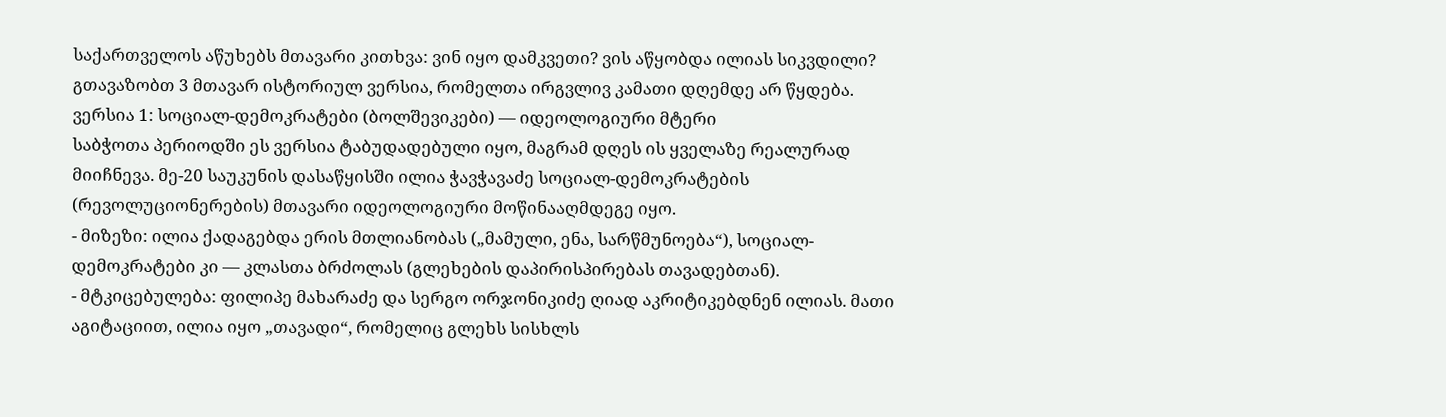საქართველოს აწუხებს მთავარი კითხვა: ვინ იყო დამკვეთი? ვის აწყობდა ილიას სიკვდილი?
გთავაზობთ 3 მთავარ ისტორიულ ვერსია, რომელთა ირგვლივ კამათი დღემდე არ წყდება.
ვერსია 1: სოციალ-დემოკრატები (ბოლშევიკები) — იდეოლოგიური მტერი
საბჭოთა პერიოდში ეს ვერსია ტაბუდადებული იყო, მაგრამ დღეს ის ყველაზე რეალურად მიიჩნევა. მე-20 საუკუნის დასაწყისში ილია ჭავჭავაძე სოციალ-დემოკრატების (რევოლუციონერების) მთავარი იდეოლოგიური მოწინააღმდეგე იყო.
- მიზეზი: ილია ქადაგებდა ერის მთლიანობას („მამული, ენა, სარწმუნოება“), სოციალ-დემოკრატები კი — კლასთა ბრძოლას (გლეხების დაპირისპირებას თავადებთან).
- მტკიცებულება: ფილიპე მახარაძე და სერგო ორჯონიკიძე ღიად აკრიტიკებდნენ ილიას. მათი აგიტაციით, ილია იყო „თავადი“, რომელიც გლეხს სისხლს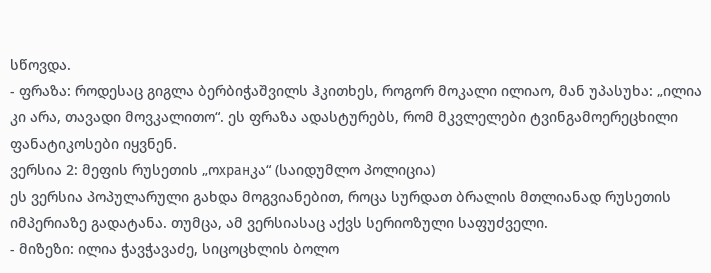სწოვდა.
- ფრაზა: როდესაც გიგლა ბერბიჭაშვილს ჰკითხეს, როგორ მოკალი ილიაო, მან უპასუხა: „ილია კი არა, თავადი მოვკალითო“. ეს ფრაზა ადასტურებს, რომ მკვლელები ტვინგამოერეცხილი ფანატიკოსები იყვნენ.
ვერსია 2: მეფის რუსეთის „ოхранკა“ (საიდუმლო პოლიცია)
ეს ვერსია პოპულარული გახდა მოგვიანებით, როცა სურდათ ბრალის მთლიანად რუსეთის იმპერიაზე გადატანა. თუმცა, ამ ვერსიასაც აქვს სერიოზული საფუძველი.
- მიზეზი: ილია ჭავჭავაძე, სიცოცხლის ბოლო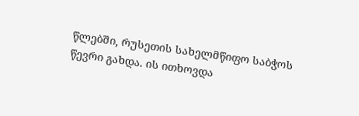წლებში, რუსეთის სახელმწიფო საბჭოს წევრი გახდა. ის ითხოვდა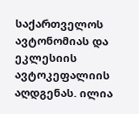საქართველოს ავტონომიას და ეკლესიის ავტოკეფალიის აღდგენას. ილია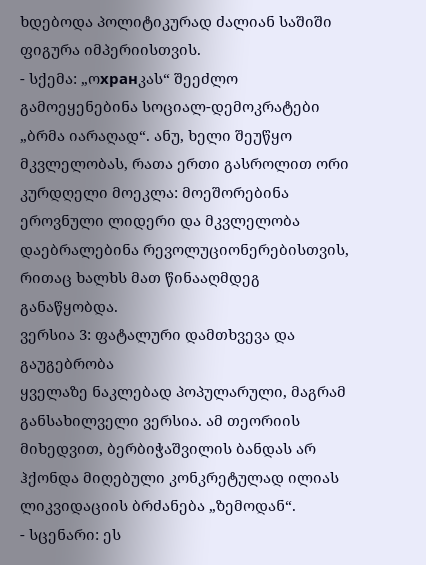ხდებოდა პოლიტიკურად ძალიან საშიში ფიგურა იმპერიისთვის.
- სქემა: „ოхранკას“ შეეძლო გამოეყენებინა სოციალ-დემოკრატები „ბრმა იარაღად“. ანუ, ხელი შეუწყო მკვლელობას, რათა ერთი გასროლით ორი კურდღელი მოეკლა: მოეშორებინა ეროვნული ლიდერი და მკვლელობა დაებრალებინა რევოლუციონერებისთვის, რითაც ხალხს მათ წინააღმდეგ განაწყობდა.
ვერსია 3: ფატალური დამთხვევა და გაუგებრობა
ყველაზე ნაკლებად პოპულარული, მაგრამ განსახილველი ვერსია. ამ თეორიის მიხედვით, ბერბიჭაშვილის ბანდას არ ჰქონდა მიღებული კონკრეტულად ილიას ლიკვიდაციის ბრძანება „ზემოდან“.
- სცენარი: ეს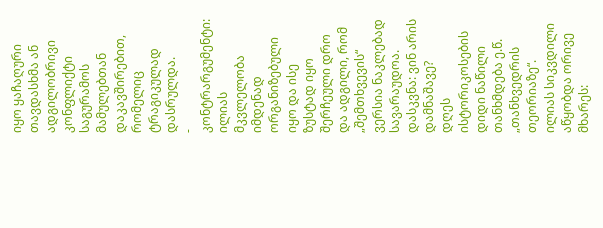იყო ყაჩაღური თავდასხმა ან ადგილობრივი კონფლიქტი საგურამოს მამულებთან დაკავშირებით, რომელიც ტრაგიკულად დასრულდა.
- კონტრარგუმენტი: ილიას მკვლელობა იმდენად ორგანიზებული იყო და ისე ზუსტად იყო შერჩეული დრო და ადგილი, რომ „შემთხვევის“ ვერსია ნაკლებად სავარაუდოა.
დასკვნა: ვინ არის დამნაშავე?
დღეს ისტორიკოსების დიდი ნაწილი თანხმდება ე.წ. „თანხვედრის თეორიაზე“. ილიას სიკვდილი აწყობდა ორივე მხარეს: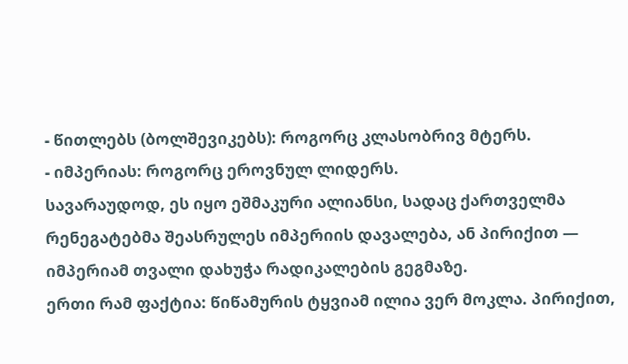- წითლებს (ბოლშევიკებს): როგორც კლასობრივ მტერს.
- იმპერიას: როგორც ეროვნულ ლიდერს.
სავარაუდოდ, ეს იყო ეშმაკური ალიანსი, სადაც ქართველმა რენეგატებმა შეასრულეს იმპერიის დავალება, ან პირიქით — იმპერიამ თვალი დახუჭა რადიკალების გეგმაზე.
ერთი რამ ფაქტია: წიწამურის ტყვიამ ილია ვერ მოკლა. პირიქით,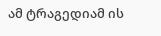ამ ტრაგედიამ ის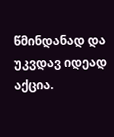წმინდანად და უკვდავ იდეად აქცია.